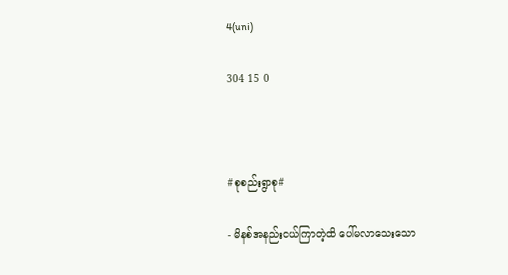4(uni)

304 15 0



#စုစည်းရွာစု#

- မိနစ်အနည်းငယ်ကြာတဲ့ထိ ပေါ်မလာသေးသော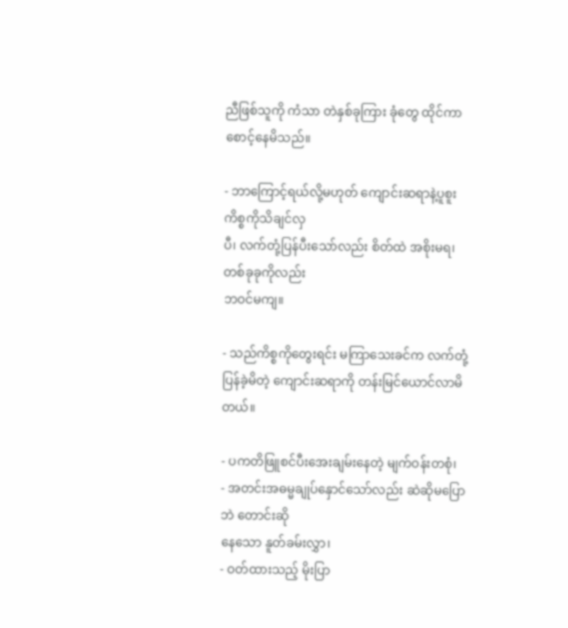ညီဖြစ်သူကို ကံသာ တဲနှစ်ခုကြား ခုံတွေ ထိုင်ကာ စောင့်နေမိသည်။

- ဘာကြောင့်ရယ်လို့မဟုတ် ကျောင်းဆရာနဲ့ပူစူး ကိစ္စကိုသိချင်လှ
ပီ၊ လက်တုံ့ပြန်ပီးသော်လည်း စိတ်ထဲ အစိုးမရ၊ တစ်ခုခုကိုလည်း
ဘဝင်မကျ။

- သည်ကိစ္စကိုတွေးရင်း မကြာသေးခင်က လက်တုံ့ပြန်ခဲ့မိတဲ့ ကျောင်းဆရာကို တန်းမြင်ယောင်လာမိတယ်။

- ပကတိဖြူစင်ပီးအေးချမ်းနေတဲ့ မျက်ဝန်းတစုံ၊
- အတင်းအဓမ္မချုပ်နှောင်သော်လည်း ဆဲဆိုမပြောဘဲ တောင်းဆို
နေသော နူတ်ခမ်းလွှာ၊
- ဝတ်ထားသည့် မိုးပြာ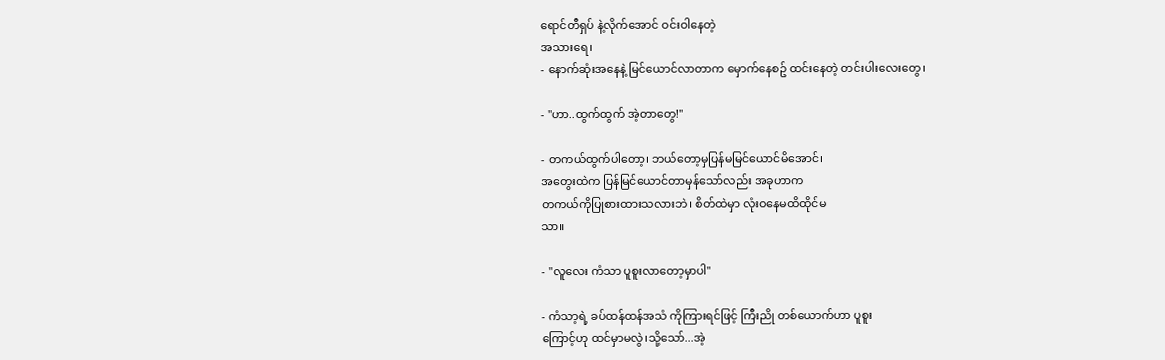ရောင်တီရှပ် နဲ့လိုက်အောင် ဝင်းဝါနေတဲ့
အသားရေ၊
- နောက်ဆုံးအနေနဲ့ မြင်ယောင်လာတာက မှောက်နေစဥ် ထင်းနေတဲ့ တင်းပါးလေးတွေ၊

- ''ဟာ..ထွက်ထွက် အဲ့တာတွေ!''

- တကယ်ထွက်ပါတော့၊ ဘယ်တော့မှပြန်မမြင်ယောင်မိအောင်၊
အတွေးထဲက ပြန်မြင်ယောင်တာမှန်သော်လည်း အခုဟာက
တကယ်ကိုပြုစားထားသလားဘဲ၊ စိတ်ထဲမှာ လုံးဝနေမထိထိုင်မ
သာ။

- ''လူလေး ကံသာ ပူစူးလာတော့မှာပါ''

- ကံသာ့ရဲ့ ခပ်ထန်ထန်အသံ ကိုကြားရင်ဖြင့် ကြီးညို တစ်ယောက်ဟာ ပူစူး
ကြောင့်ဟု ထင်မှာမလွဲ၊သို့သော်...အဲ့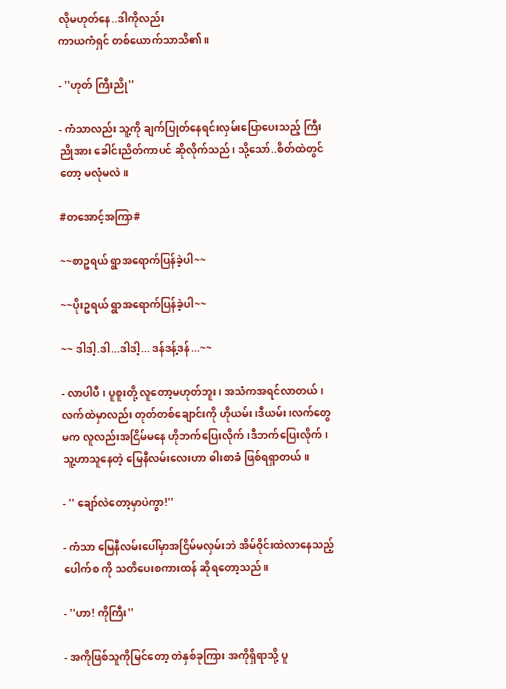လိုမဟုတ်နေ..ဒါကိုလည်း
ကာယကံရှင် တစ်ယောက်သာသိ၏။

- ''ဟုတ် ကြီးညို''

- ကံသာလည်း သူ့ကို ချက်ပြုတ်နေရင်းလှမ်းပြောပေးသည့် ကြီး
ညိုအား ခေါင်းညိတ်ကာပင် ဆိုလိုက်သည်၊ သို့သော်..စိတ်ထဲတွင်
တော့ မလုံမလဲ။

#တအောင့်အကြာ#

~~စာဥရယ် ရွာအရောက်ပြန်ခဲ့ပါ~~

~~ပိုးဥရယ် ရွာအရောက်ပြန်ခဲ့ပါ~~

~~ ဒါဒါ့.ဒါ...ဒါဒါ့... ဒန်ဒန့်ဒန်...~~

- လာပါပီ၊ ပူစူးတို့ လူတော့မဟုတ်ဘူး၊ အသံကအရင်လာတယ်၊
လက်ထဲမှာလည်း တုတ်တစ်ချောင်းကို ဟိုယမ်း၊ဒီယမ်း၊လက်တွေ
မက လူလည်းအငြိမ်မနေ ဟိုဘက်ပြေးလိုက်၊ဒီဘက်ပြေးလိုက်၊
သူ့ဟာသူနေတဲ့ မြေနီလမ်းလေးဟာ ဓါးစာခံ ဖြစ်ရရှာတယ်။

- '' ချော်လဲတော့မှာပဲကွာ!''

- ကံသာ မြေနီလမ်းပေါ်မှာအငြိမ်မလှမ်းဘဲ အိမ်ဝိုင်းထဲလာနေသည့်
ပေါက်စ ကို သတိပေးစကားထန် ဆိုရတော့သည်။

- ''ဟာ! ကိုကြီး''

- အကိုဖြစ်သူကိုမြင်တော့ တဲနှစ်ခုကြား အကိုရှိရာသို့ ပူ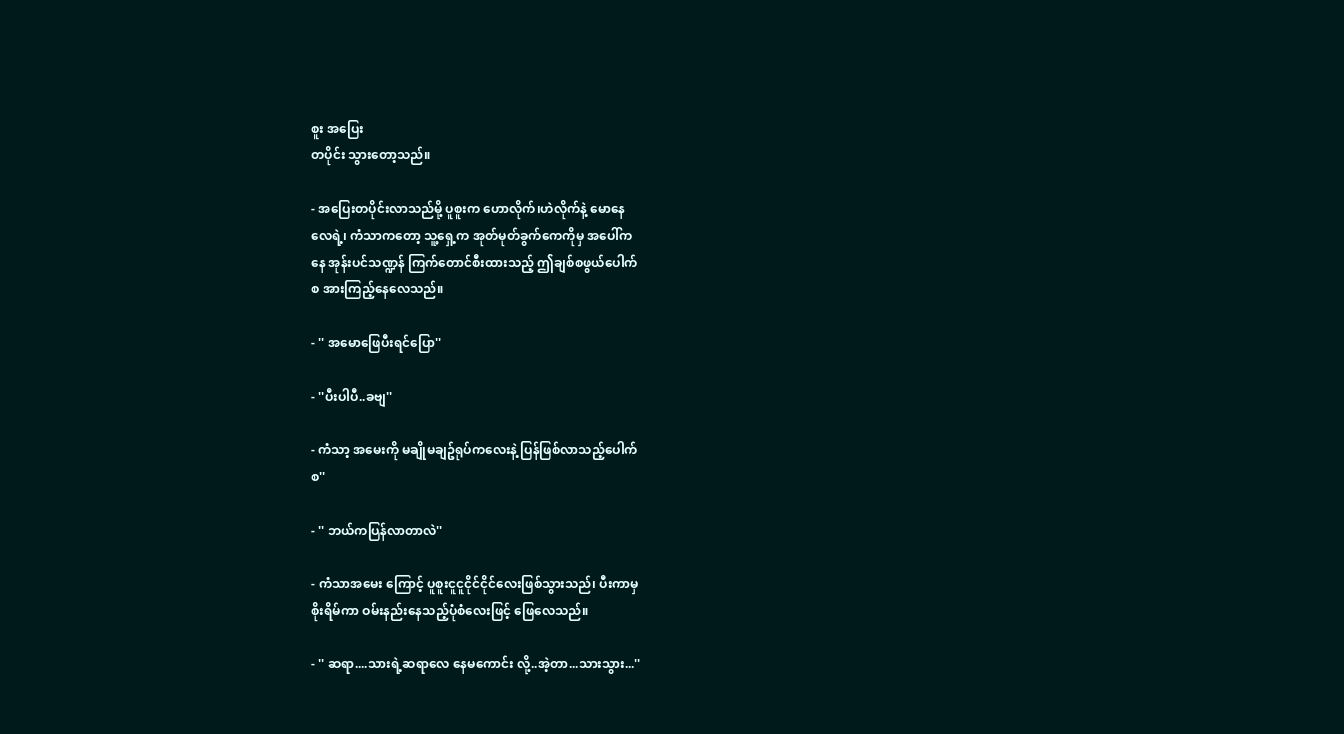စူး အပြေး
တပိုင်း သွားတော့သည်။

- အပြေးတပိုင်းလာသည်မို့ ပူစူးက ဟောလိုက်၊ဟဲလိုက်နဲ့ မောနေ
လေရဲ့၊ ကံသာကတော့ သူ့ရှေ့က အုတ်မုတ်ခွက်ကေကိုမှ အပေါ်က
နေ အုန်းပင်သဏ္ဍန် ကြက်တောင်စီးထားသည့် ဤချစ်စဖွယ်ပေါက်
စ အားကြည့်နေလေသည်။

- '' အမောဖြေပီးရင်ပြော''

- ''ပီးပါပီ..ခဗျ''

- ကံသာ့ အမေးကို မချိုမချဥ်ရုပ်ကလေးနဲ့ ပြန်ဖြစ်လာသည့်ပေါက်
စ''

- '' ဘယ်ကပြန်လာတာလဲ''

- ကံသာအမေး ကြောင့် ပူစူးငူငူငိုင်ငိုင်လေးဖြစ်သွားသည်၊ ပီးကာမှ
စိုးရိမ်ကာ ဝမ်းနည်းနေသည့်ပုံစံလေးဖြင့် ဖြေလေသည်။

- '' ဆရာ....သားရဲ့ဆရာလေ နေမကောင်း လို့..အဲ့တာ...သားသွား...''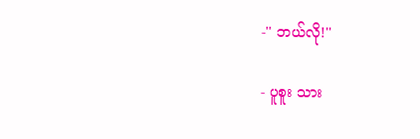-'' ဘယ်လို!''

- ပူစူး သား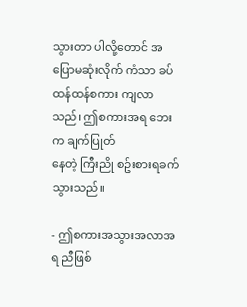သွားတာ ပါလို့တောင် အပြောမဆုံးလိုက် ကံသာ ခပ်ထန်ထန်စကား ကျလာသည်၊ ဤစကားအရ ဘေးက ချက်ပြုတ်
နေတဲ့ ကြီးညို စဥ်းစားရခက်သွားသည်။

- ဤစကားအသွားအလာအရ ညီဖြစ်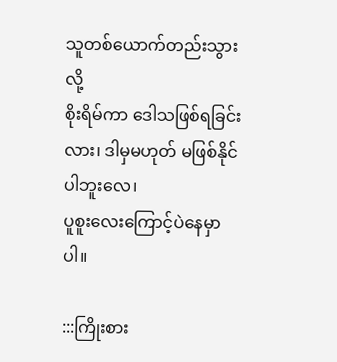သူတစ်ယောက်တည်းသွားလို့
စိုးရိမ်ကာ ဒေါသဖြစ်ရခြင်းလား၊ ဒါမှမဟုတ် မဖြစ်နိုင်ပါဘူးလေ၊
ပူစူးလေးကြောင့်ပဲနေမှာပါ။

:::ကြိုးစား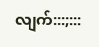လျက်:::;:::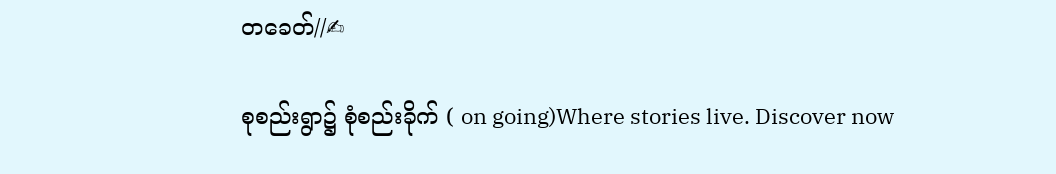တခေတ်//✍

စုစည်းရွာ၌ စုံစည်းခိုက် ( on going)Where stories live. Discover now